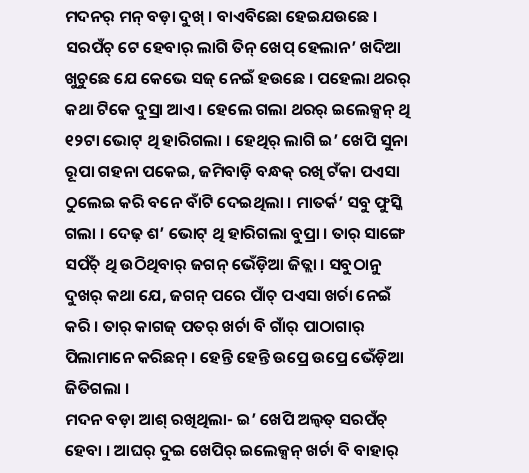ମଦନର୍ ମନ୍ ବଡ଼ା ଦୁଖ୍ । ବାଏବିଛୋ ହେଇଯଉଛେ । ସରପଁଚ୍ ଟେ ହେବାର୍ ଲାଗି ତିନ୍ ଖେପ୍ ହେଲାନ’ ଖଦିଆ ଖୁଚୁଛେ ଯେ କେଭେ ସଜ୍ ନେଇଁ ହଉଛେ । ପହେଲା ଥରର୍ କଥା ଟିକେ ଦୁସ୍ରା ଆଏ । ହେଲେ ଗଲା ଥରର୍ ଇଲେକ୍ସନ୍ ଥି ୧୨ଟା ଭୋଟ୍ ଥି ହାରିଗଲା । ହେଥିର୍ ଲାଗି ଇ’ ଖେପି ସୁନା ରୂପା ଗହନା ପକେଇ, ଜମିବାଡ଼ି ବନ୍ଧକ୍ ରଖି ଟଁକା ପଏସା ଠୁଲେଇ କରି ବନେ ବାଁଟି ଦେଇଥିଲା । ମାତର୍କ’ ସବୁ ଫୁସ୍କି ଗଲା । ଦେଢ଼ ଶ’ ଭୋଟ୍ ଥି ହାରିଗଲା ବୁପ୍ରା । ତାର୍ ସାଙ୍ଗେ ସର୍ପଁଚ୍ ଥି ଉଠିଥିବାର୍ ଜଗନ୍ ଭେଁଡ଼ିଆ ଜିତ୍ଲା । ସବୁଠାନୁ ଦୁଖର୍ କଥା ଯେ, ଜଗନ୍ ପରେ ପାଁଚ୍ ପଏସା ଖର୍ଚା ନେଇଁ କରି । ତାର୍ କାଗଜ୍ ପତର୍ ଖର୍ଚା ବି ଗାଁର୍ ପାଠାଗାର୍ ପିଲାମାନେ କରିଛନ୍ । ହେନ୍ତି ହେନ୍ତି ଉପ୍ରେ ଉପ୍ରେ ଭେଁଡ଼ିଆ ଜିତିଗଲା ।
ମଦନ ବଡ଼ା ଆଶ୍ ରଖିଥିଲା- ଇ’ ଖେପି ଅଲ୍ବତ୍ ସରପଁଚ୍ ହେବା । ଆଘର୍ ଦୁଇ ଖେପିର୍ ଇଲେକ୍ସନ୍ ଖର୍ଚା ବି ବାହାର୍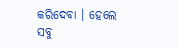କରିଦେବା । ହେଲେ ସବୁ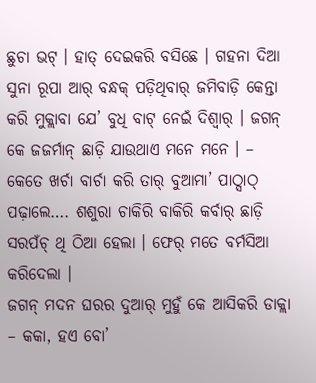ଛୁଚା ଭଟ୍ । ହାତ୍ ଦେଇକରି ବସିଛେ । ଗହନା ଦିଆ ସୁନା ରୂପା ଆର୍ ବନ୍ଧକ୍ ପଡ଼ିଥିବାର୍ ଜମିବାଡ଼ି କେନ୍ତା କରି ମୁକ୍ଲାବା ଯେ’ ବୁଧି ବାଟ୍ ନେଇଁ ଦିଶ୍ବାର୍ । ଜଗନ୍ କେ ଜଜର୍ମାନ୍ ଛାଡ଼ି ଯାଉଥାଏ ମନେ ମନେ । – କେତେ ଖର୍ଚା ବାର୍ଚା କରି ତାର୍ ବୁଆମା’ ପାଠ୍ସାଠ୍ ପଢ଼ାଲେ…. ଶଶୁରା ଚାକିରି ବାକିରି କର୍ବାର୍ ଛାଡ଼ି ସରପଁଚ୍ ଥି ଠିଆ ହେଲା । ଫେର୍ ମତେ ବର୍ମସିଆ କରିଦେଲା ।
ଜଗନ୍ ମଦନ ଘରର ଦୁଆର୍ ମୁହୁଁ କେ ଆସିକରି ଡାକ୍ଲା – କକା, ହଏ ବୋ’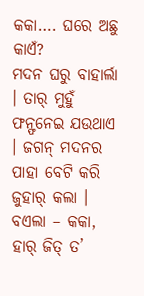କକା…. ଘରେ ଅଛୁ କାଏଁ?
ମଦନ ଘରୁ ବାହାର୍ଲା । ତାର୍ ମୁହୁଁ ଫନ୍ଫନେଇ ଯଉଥାଏ । ଜଗନ୍ ମଦନର ପାହା ବେଟି କରି ଜୁହାର୍ କଲା । ବଏଲା – କକା, ହାର୍ ଜିତ୍ ତ’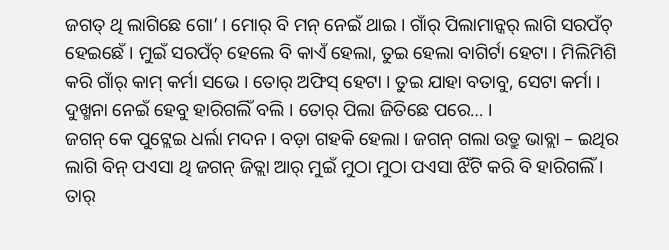ଜଗତ୍ ଥି ଲାଗିଛେ ଗୋ’ । ମୋର୍ ବି ମନ୍ ନେଇଁ ଥାଇ । ଗାଁର୍ ପିଲାମାନ୍କର୍ ଲାଗି ସରପଁଚ୍ ହେଇଛେଁ । ମୁଇଁ ସରପଁଚ୍ ହେଲେ ବି କାଏଁ ହେଲା, ତୁଇ ହେଲା ବାଗିର୍ଟା ହେଟା । ମିଲିମିଶି କରି ଗାଁର୍ କାମ୍ କର୍ମା ସଭେ । ତୋର୍ ଅଫିସ୍ ହେଟା । ତୁଇ ଯାହା ବତାବୁ, ସେଟା କର୍ମା । ଦୁଖ୍ମନା ନେଇଁ ହେବୁ ହାରିଗଲିଁ ବଲି । ତୋର୍ ପିଲା ଜିତିଛେ ପରେ… ।
ଜଗନ୍ କେ ପୁଟ୍ଲେଇ ଧର୍ଲା ମଦନ । ବଡ଼ା ଗହକି ହେଲା । ଜଗନ୍ ଗଲା ଉତ୍ରୁ ଭାବ୍ଲା – ଇଥିର ଲାଗି ବିନ୍ ପଏସା ଥି ଜଗନ୍ ଜିତ୍ଲା ଆର୍ ମୁଇଁ ମୁଠା ମୁଠା ପଏସା ଝିଁଟି କରି ବି ହାରିଗଲିଁ । ତାର୍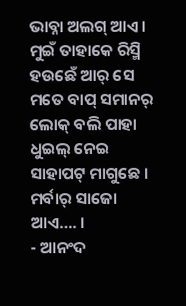ଭାବ୍ନା ଅଲଗ୍ ଆଏ । ମୁଇଁ ତାହାକେ ରିସ୍ମି ହଉଛେଁ ଆର୍ ସେ ମତେ ବାପ୍ ସମାନର୍ ଲୋକ୍ ବଲି ପାହା ଧୁଇଲ୍ ନେଇ ସାହାପଟ୍ ମାଗୁଛେ । ମର୍ବାର୍ ସାଜୋ ଆଏ…. ।
- ଆନଂଦ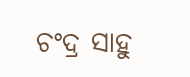ଚଂଦ୍ର ସାହୁ